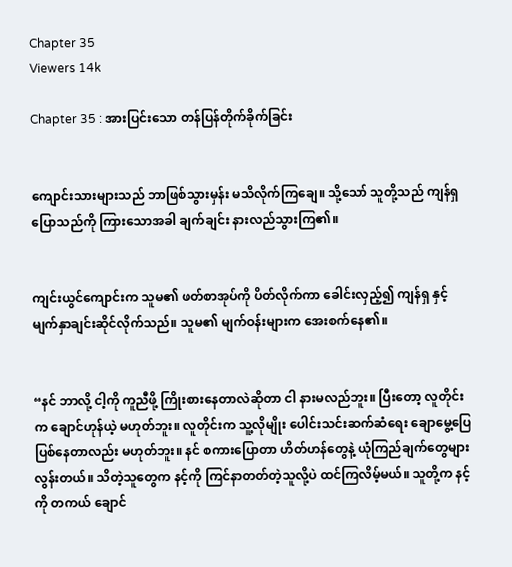Chapter 35
Viewers 14k

Chapter 35 : အားပြင်းသော တန်ပြန်တိုက်ခိုက်ခြင်း


ကျောင်းသားများသည် ဘာဖြစ်သွားမှန်း မသိလိုက်ကြချေ။ သို့သော် သူတို့သည် ကျန်ရှ ပြောသည်ကို ကြားသောအခါ ချက်ချင်း နားလည်သွားကြ၏။


ကျင်းယွင်ကျောင်းက သူမ၏ ဖတ်စာအုပ်ကို ပိတ်လိုက်ကာ ခေါင်းလှည့်၍ ကျန်ရှ နှင့် မျက်နှာချင်းဆိုင်လိုက်သည်။ သူမ၏ မျက်ဝန်းများက အေးစက်နေ၏။


“နင် ဘာလို့ ငါ့ကို ကူညီဖို့ ကြိုးစားနေတာလဲဆိုတာ ငါ နားမလည်ဘူး။ ပြီးတော့ လူတိုင်းက ချောင်ဟုန်ယဲ့ မဟုတ်ဘူး။ လူတိုင်းက သူ့လိုမျိုး ပေါင်းသင်းဆက်ဆံရေး ချောမွေ့ပြေပြစ်နေတာလည်း မဟုတ်ဘူး။ နင် စကားပြောတာ ဟိတ်ဟန်တွေနဲ့ ယုံကြည်ချက်တွေများလွန်းတယ်။ သိတဲ့သူတွေက နင့်ကို ကြင်နာတတ်တဲ့သူလို့ပဲ ထင်ကြလိမ့်မယ်။ သူတို့က နင့်ကို တကယ် ချောင်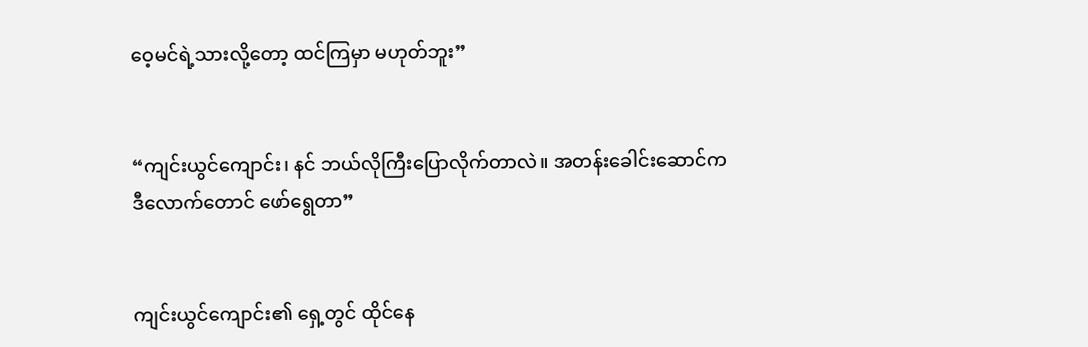ဝေ့မင်ရဲ့သားလို့တော့ ထင်ကြမှာ မဟုတ်ဘူး”


“ကျင်းယွင်ကျောင်း၊ နင် ဘယ်လိုကြီးပြောလိုက်တာလဲ။ အတန်းခေါင်းဆောင်က ဒီလောက်တောင် ဖော်ရွေတာ”


ကျင်းယွင်ကျောင်း၏ ရှေ့တွင် ထိုင်နေ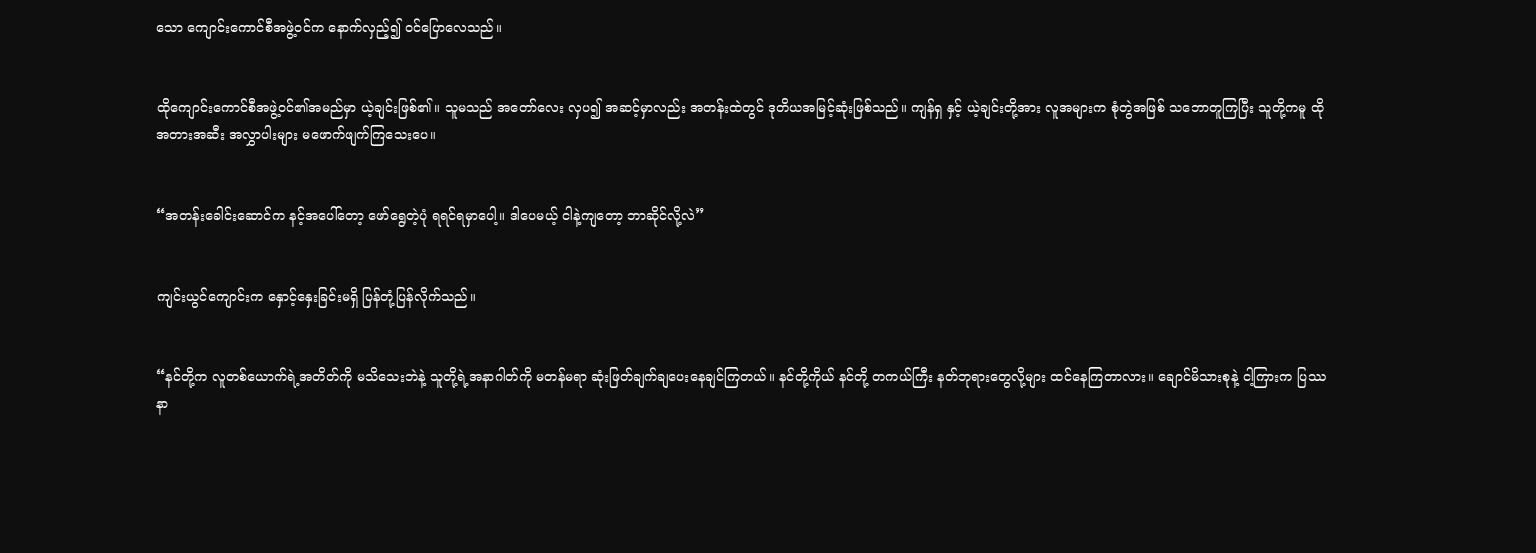သော ကျောင်းကောင်စီအဖွဲ့ဝင်က နောက်လှည့်၍ ဝင်ပြောလေသည်။


ထိုကျောင်းကောင်စီအဖွဲ့ဝင်၏အမည်မှာ ယဲ့ချင်းဖြစ်၏။ သူမသည် အတော်လေး လှပ၍ အဆင့်မှာလည်း အတန်းထဲတွင် ဒုတိယအမြင့်ဆုံးဖြစ်သည်။ ကျန်ရှ နှင့် ယဲ့ချင်းတို့အား လူအများက စုံတွဲအဖြစ် သဘောတူကြပြီး သူတို့ကမူ ထိုအတားအဆီး အလွှာပါးများ မဖောက်ဖျက်ကြသေးပေ။


“အတန်းခေါင်းဆောင်က နင့်အပေါ်တော့ ဖော်ရွေတဲ့ပုံ ရရင်ရမှာပေါ့။ ဒါပေမယ့် ငါနဲ့ကျတော့ ဘာဆိုင်လို့လဲ”


ကျင်းယွင်ကျောင်းက နှောင့်နှေးခြင်းမရှိ ပြန်တုံ့ပြန်လိုက်သည်။


“နင်တို့က လူတစ်ယောက်ရဲ့အတိတ်ကို မသိသေးဘဲနဲ့ သူတို့ရဲ့အနာဂါတ်ကို မတန်မရာ ဆုံးဖြတ်ချက်ချပေးနေချင်ကြတယ်။ နင်တို့ကိုယ် နင်တို့ တကယ်ကြီး နတ်ဘုရားတွေလို့များ ထင်နေကြတာလား။ ချောင်မိသားစုနဲ့ ငါ့ကြားက ပြဿနာ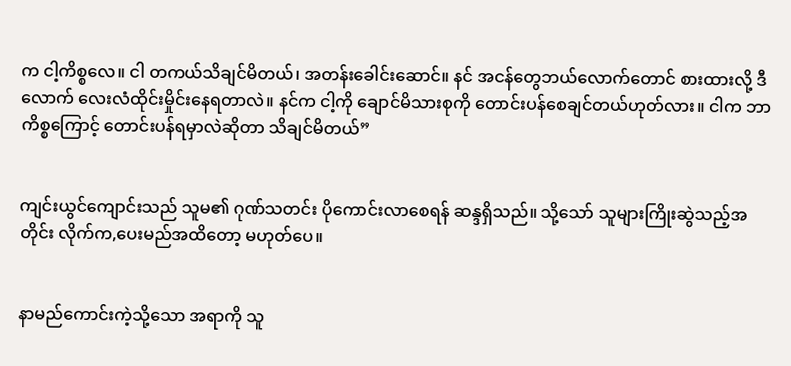က ငါ့ကိစ္စလေ။ ငါ တကယ်သိချင်မိတယ်၊ အတန်းခေါင်းဆောင်။ နင် အငန်တွေဘယ်လောက်တောင် စားထားလို့ ဒီလောက် လေးလံထိုင်းမှိုင်းနေရတာလဲ။ နင်က ငါ့ကို ချောင်မိသားစုကို တောင်းပန်စေချင်တယ်ဟုတ်လား။ ငါက ဘာကိစ္စကြောင့် တောင်းပန်ရမှာလဲဆိုတာ သိချင်မိတယ်”


ကျင်းယွင်ကျောင်းသည် သူမ၏ ဂုဏ်သတင်း ပိုကောင်းလာစေရန် ဆန္ဒရှိသည်။ သို့သော် သူများကြိုးဆွဲသည့်အတိုင်း လိုက်က,ပေးမည်အထိတော့ မဟုတ်ပေ။


နာမည်ကောင်းကဲ့သို့သော အရာကို သူ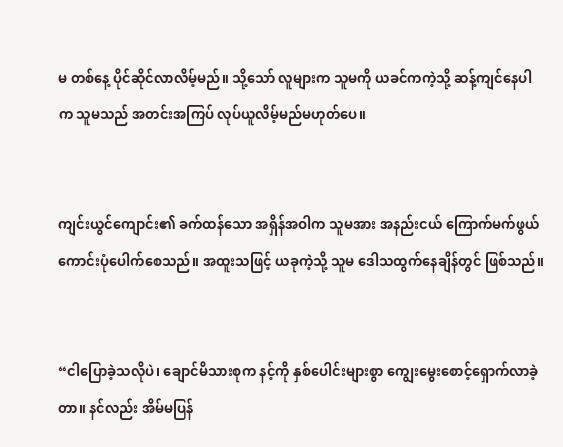မ တစ်နေ့ ပိုင်ဆိုင်လာလိမ့်မည်။ သို့သော် လူများက သူမကို ယခင်ကကဲ့သို့ ဆန့်ကျင်နေပါက သူမသည် အတင်းအကြပ် လုပ်ယူလိမ့်မည်မဟုတ်ပေ။


ကျင်းယွင်ကျောင်း၏ ခက်ထန်သော အရှိန်အဝါက သူမအား အနည်းငယ် ကြောက်မက်ဖွယ်ကောင်းပုံပေါက်စေသည်။ အထူးသဖြင့် ယခုကဲ့သို့ သူမ ဒေါသထွက်နေချိန်တွင် ဖြစ်သည်။


“ငါပြောခဲ့သလိုပဲ၊ ချောင်မိသားစုက နင့်ကို နှစ်ပေါင်းများစွာ ကျွေးမွေးစောင့်ရှောက်လာခဲ့တာ။ နင်လည်း အိမ်မပြန်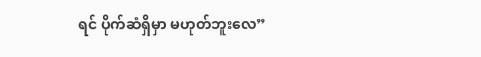ရင် ပိုက်ဆံရှိမှာ မဟုတ်ဘူးလေ”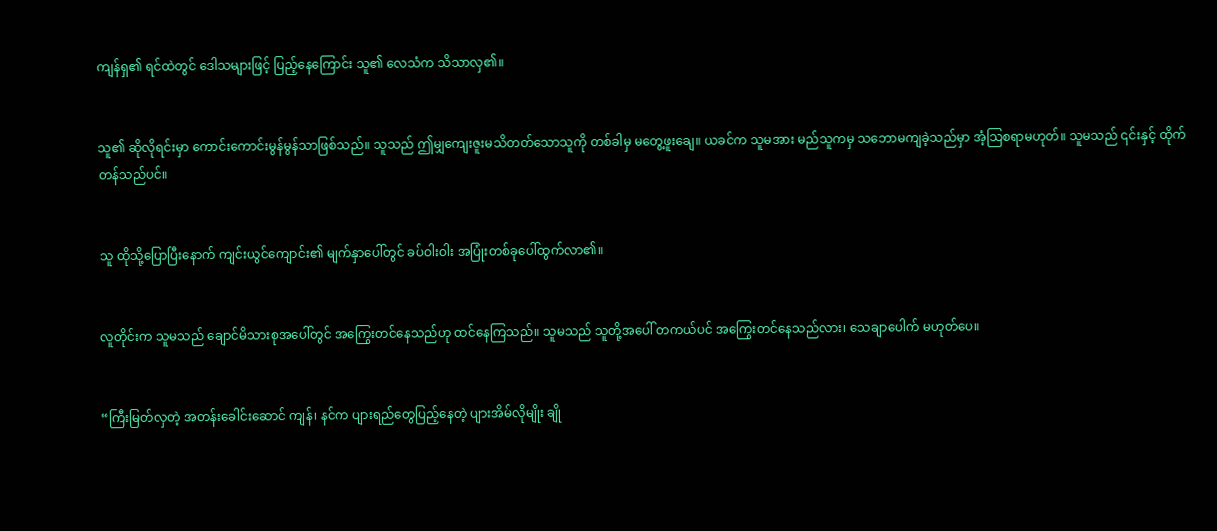ကျန်ရှ၏ ရင်ထဲတွင် ဒေါသများဖြင့် ပြည့်နေကြောင်း သူ၏ လေသံက သိသာလှ၏။


သူ၏ ဆိုလိုရင်းမှာ ကောင်းကောင်းမွန်မွန်သာဖြစ်သည်။ သူသည် ဤမျှကျေးဇူးမသိတတ်သောသူကို တစ်ခါမှ မတွေ့ဖူးချေ။ ယခင်က သူမအား မည်သူကမှ သဘောမကျခဲ့သည်မှာ အံ့သြစရာမဟုတ်။ သူမသည် ၎င်းနှင့် ထိုက်တန်သည်ပင်။


သူ ထိုသို့ပြောပြီးနောက် ကျင်းယွင်ကျောင်း၏ မျက်နှာပေါ်တွင် ခပ်ဝါးဝါး အပြုံးတစ်ခုပေါ်ထွက်လာ၏။


လူတိုင်းက သူမသည် ချောင်မိသားစုအပေါ်တွင် အကြွေးတင်နေသည်ဟု ထင်နေကြသည်။ သူမသည် သူတို့အပေါ် တကယ်ပင် အကြွေးတင်နေသည်လား၊ သေချာပေါက် မဟုတ်ပေ။


“ကြီးမြတ်လှတဲ့ အတန်းခေါင်းဆောင် ကျန်၊ နင်က ပျားရည်တွေပြည့်နေတဲ့ ပျားအိမ်လိုမျိုး ချို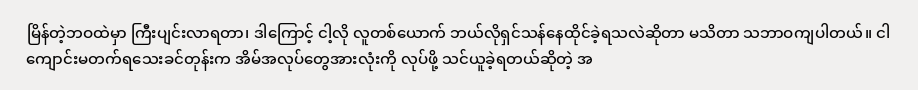မြိန်တဲ့ဘဝထဲမှာ ကြီးပျင်းလာရတာ၊ ဒါကြောင့် ငါ့လို လူတစ်ယောက် ဘယ်လိုရှင်သန်နေထိုင်ခဲ့ရသလဲဆိုတာ မသိတာ သဘာဝကျပါတယ်။ ငါ ကျောင်းမတက်ရသေးခင်တုန်းက အိမ်အလုပ်တွေအားလုံးကို လုပ်ဖို့ သင်ယူခဲ့ရတယ်ဆိုတဲ့ အ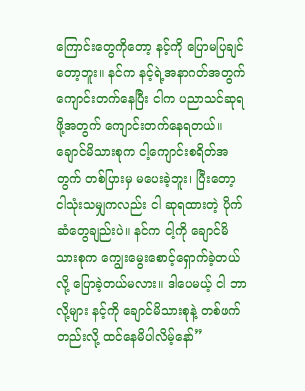ကြောင်းတွေကိုတော့ နင့်ကို ပြောမပြချင်တော့ဘူး။ နင်က နင့်ရဲ့အနာဂတ်အတွက် ကျောင်းတက်နေပြီး ငါက ပညာသင်ဆုရဖို့အတွက် ကျောင်းတက်နေရတယ်။ ချောင်မိသားစုက ငါ့ကျောင်းစရိတ်အတွက် တစ်ပြားမှ မပေးခဲ့ဘူး၊ ပြီးတော့ ငါသုံးသမျှကလည်း ငါ ဆုရထားတဲ့ ပိုက်ဆံတွေချည်းပဲ။ နင်က ငါ့ကို ချောင်မိသားစုက ကျွေးမွေးစောင့်ရှောက်ခဲ့တယ်လို့ ပြောခဲ့တယ်မလား။ ဒါပေမယ့် ငါ ဘာလို့များ နင့်ကို ချောင်မိသားစုနဲ့ တစ်ဖက်တည်းလို့ ထင်နေမိပါလိမ့်နော်”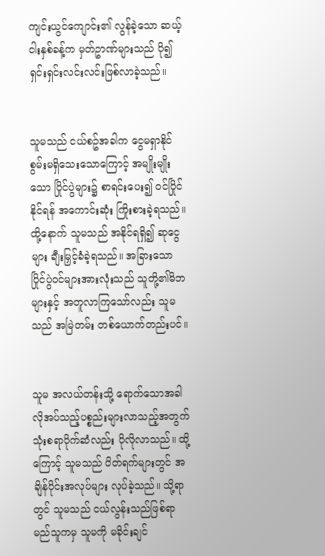ကျင်းယွင်ကျောင်း၏ လွန်ခဲ့သော ဆယ့်ငါးနှစ်ခန့်က မှတ်ဥာဏ်များသည် ပို၍ ရှင်းရှင်းလင်းလင်းဖြစ်လာခဲ့သည်။


သူမသည် ငယ်စဥ်အခါက ငွေမရှာနိုင်စွမ်းမရှိသေးသောကြောင့် အမျိုးမျိုးသော ပြိုင်ပွဲများ၌ စာရင်းပေး၍ ဝင်ပြိုင်နိုင်ရန် အကောင်းဆုံး ကြိုးစားခဲ့ရသည်။ ထို့နောက် သူမသည် အနိုင်ရရှိ၍ ဆုငွေများ ချီးမြှင့်ခံခဲ့ရသည်။ အခြားသော ပြိုင်ပွဲဝင်များအားလုံးသည် သူတို့၏မိဘများနှင့် အတူလာကြသော်လည်း သူမသည် အမြဲတမ်း တစ်ယောက်တည်းပင်။


သူမ အလယ်တန်းသို့ ရောက်သောအခါ လိုအပ်သည့်ပစ္စည်းများလာသည့်အတွက် သုံးစရာပိုက်ဆံလည်း ပိုလိုလာသည်။ ထို့ကြောင့် သူမသည် ပိတ်ရက်များတွင် အချိန်ပိုင်းအလုပ်များ လုပ်ခဲ့သည်။ သို့ရာတွင် သူမသည် ငယ်လွန်းသည်ဖြစ်ရာ မည်သူကမှ သူမကို မခိုင်းချင်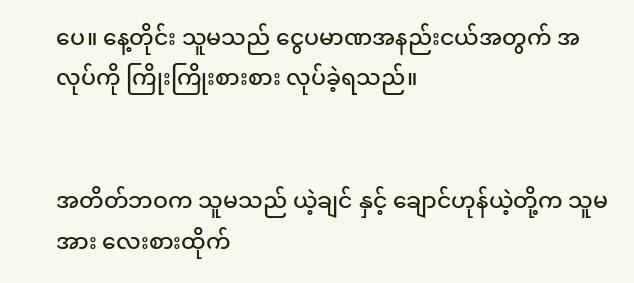ပေ။ နေ့တိုင်း သူမသည် ငွေပမာဏအနည်းငယ်အတွက် အလုပ်ကို ကြိုးကြိုးစားစား လုပ်ခဲ့ရသည်။


အတိတ်ဘဝက သူမသည် ယဲ့ချင် နှင့် ချောင်ဟုန်ယဲ့တို့က သူမအား လေးစားထိုက်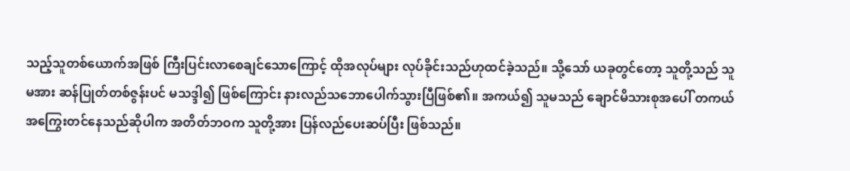သည့်သူတစ်ယောက်အဖြစ် ကြီးပြင်းလာစေချင်သောကြောင့် ထိုအလုပ်များ လုပ်ခိုင်းသည်ဟုထင်ခဲ့သည်။ သို့သော် ယခုတွင်တော့ သူတို့သည် သူမအား ဆန်ပြုတ်တစ်ဇွန်းပင် မသဒ္ဒါ၍ ဖြစ်ကြောင်း နားလည်သဘောပေါက်သွားပြီဖြစ်၏။ အကယ်၍ သူမသည် ချောင်မိသားစုအပေါ် တကယ်အကြွေးတင်နေသည်ဆိုပါက အတိတ်ဘဝက သူတို့အား ပြန်လည်ပေးဆပ်ပြီး ဖြစ်သည်။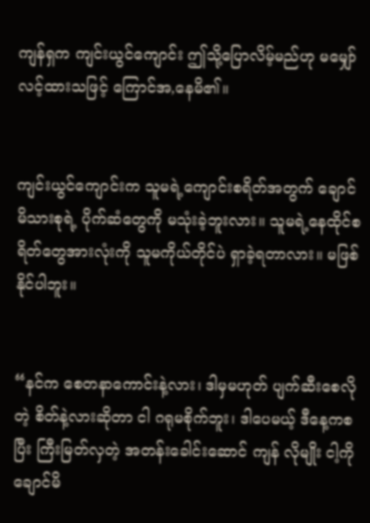ကျန်ရှက ကျင်းယွင်ကျောင်း ဤသို့ပြောလိမ့်မည်ဟု မမျှော်လင့်ထားသဖြင့် ကြောင်အ,နေမိ၏။


ကျင်းယွင်ကျောင်းက သူမရဲ့ကျောင်းစရိတ်အတွက် ချောင်မိသားစုရဲ့ ပိုက်ဆံတွေကို မသုံးခဲ့ဘူးလား။ သူမရဲ့နေထိုင်စရိတ်တွေအားလုံးကို သူမကိုယ်တိုင်ပဲ ရှာခဲ့ရတာလား။ မဖြစ်နိုင်ပါဘူး။


“နင်က စေတနာကောင်းနဲ့လား၊ ဒါမှမဟုတ် ပျက်ဆီးစေလိုတဲ့ စိတ်နဲ့လားဆိုတာ ငါ ဂရုမစိုက်ဘူး၊ ဒါပေမယ့် ဒီနေ့ကစပြီး ကြီးမြတ်လှတဲ့ အတန်းခေါင်းဆောင် ကျန် လိုမျိုး ငါ့ကို ချောင်မိ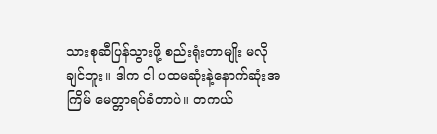သားစုဆီပြန်သွားဖို့ စည်းရုံးတာမျိုး မလိုချင်ဘူး။ ဒါက ငါ ပထမဆုံးနဲ့နောက်ဆုံးအကြိမ် မေတ္တာရပ်ခံတာပဲ။ တကယ်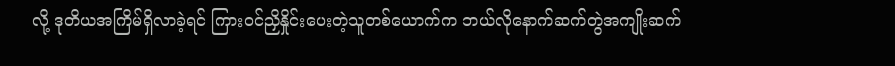လို့ ဒုတိယအကြိမ်ရှိလာခဲ့ရင် ကြားဝင်ညှိနှိုင်းပေးတဲ့သူတစ်ယောက်က ဘယ်လိုနောက်ဆက်တွဲအကျိုးဆက်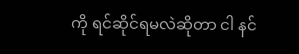ကို ရင်ဆိုင်ရမလဲဆိုတာ ငါ နင်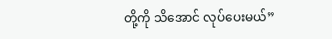တို့ကို သိအောင် လုပ်ပေးမယ်”